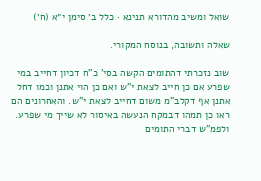שואל ומשיב מהדורא תנינא · כלל ב׳ סימן י״א (ח׳)

שאלה ותשובה, בנוסח המקורי.

שוב נזכרתי דהתומים הקשה בסי' כ"ח דכיון דחייב במי שפרע אם כן חייב לצאת י"ש ואם כן הוי אתנן וכמו דחל אתנן אף דקלב"מ משום דחייב לצאת י"ש. והאחרונים הם ראו כן תמהו דבמקח הנעשה באיסור לא שייך מי שפרע. ולפמ"ש דברי התומים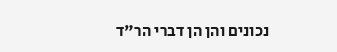נכונים והן הן דברי הר"ד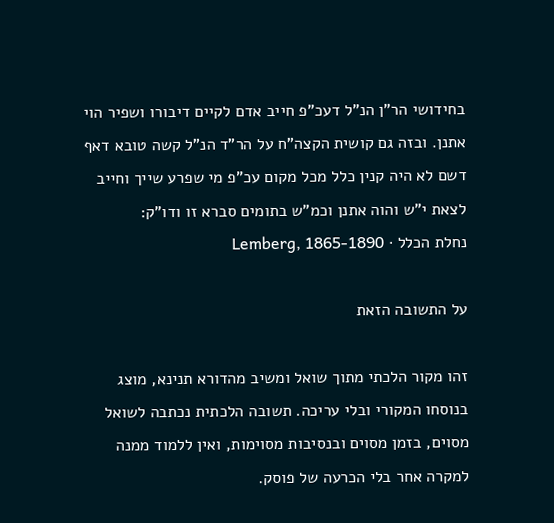בחידושי הר"ן הנ"ל דעכ"פ חייב אדם לקיים דיבורו ושפיר הוי אתנן. ובזה גם קושית הקצה"ח על הר"ד הנ"ל קשה טובא דאף דשם לא היה קנין כלל מכל מקום עכ"פ מי שפרע שייך וחייב לצאת י"ש והוה אתנן וכמ"ש בתומים סברא זו ודו"ק:
נחלת הכלל · Lemberg, 1865-1890

על התשובה הזאת

זהו מקור הלכתי מתוך שואל ומשיב מהדורא תנינא, מוצג בנוסחו המקורי ובלי עריכה. תשובה הלכתית נכתבה לשואל מסוים, בזמן מסוים ובנסיבות מסוימות, ואין ללמוד ממנה למקרה אחר בלי הכרעה של פוסק.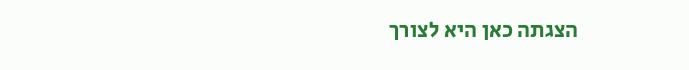הצגתה כאן היא לצורך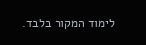לימוד המקור בלבד.